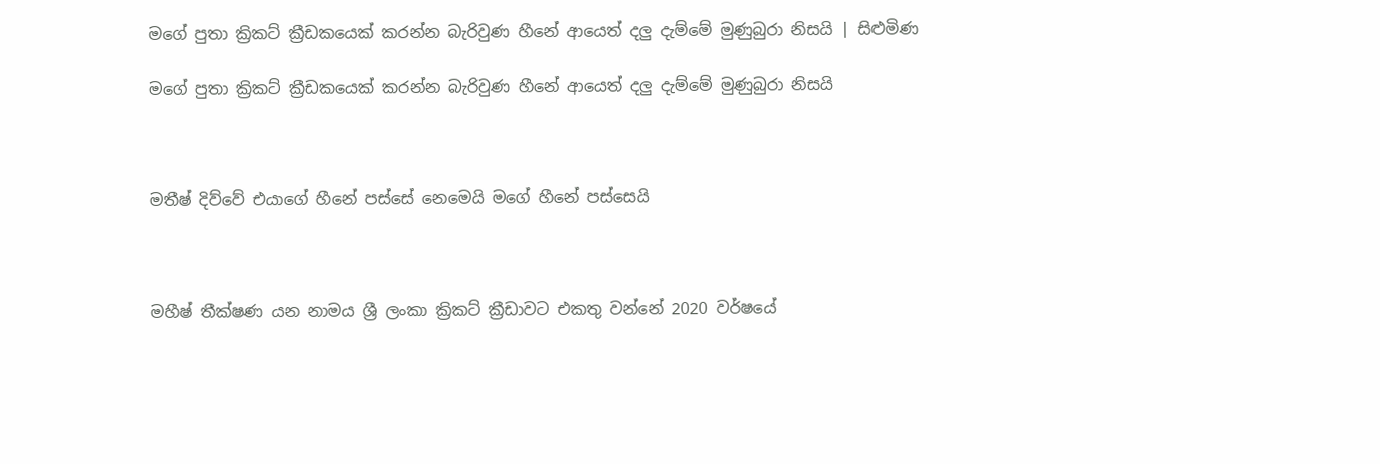මගේ පුතා ක්‍රිකට් ක්‍රීඩකයෙක් කරන්න බැරිවුණ හීනේ ආයෙත් දලු දැම්මේ මුණුබුරා නිසයි | සිළුමිණ

මගේ පුතා ක්‍රිකට් ක්‍රීඩකයෙක් කරන්න බැරිවුණ හීනේ ආයෙත් දලු දැම්මේ මුණුබුරා නිසයි



මතීෂ් දිව්වේ එයාගේ හීනේ පස්සේ නෙමෙයි මගේ හීනේ පස්සෙයි



මහීෂ් තීක්ෂණ යන නාමය ශ්‍රී ලංකා ක්‍රිකට් ක්‍රීඩාවට එකතු වන්නේ 2020 වර්ෂයේ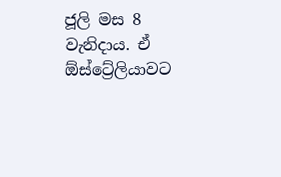ජූලි මස 8 වැනිදාය. ඒ ඕස්ට්‍රේලියාවට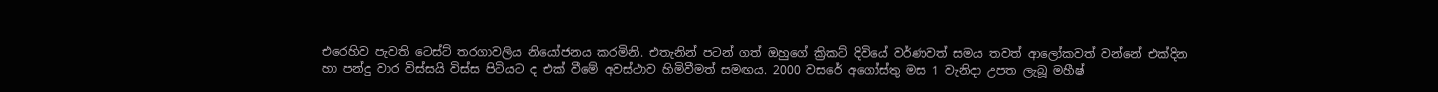එරෙහිව පැවති ටෙස්ට් තරගාවලිය නියෝජනය කරමිනි. එතැනින් පටන් ගත් ඔහුගේ ක්‍රිකට් දිවියේ වර්ණවත් සමය තවත් ආලෝකවත් වන්නේ එක්දින හා පන්දු වාර විස්සයි විස්ස පිටියට ද එක් වීමේ අවස්ථාව හිමිවීමත් සමඟය. 2000 වසරේ අගෝස්තු මස 1 වැනිදා උපත ලැබූ මහීෂ්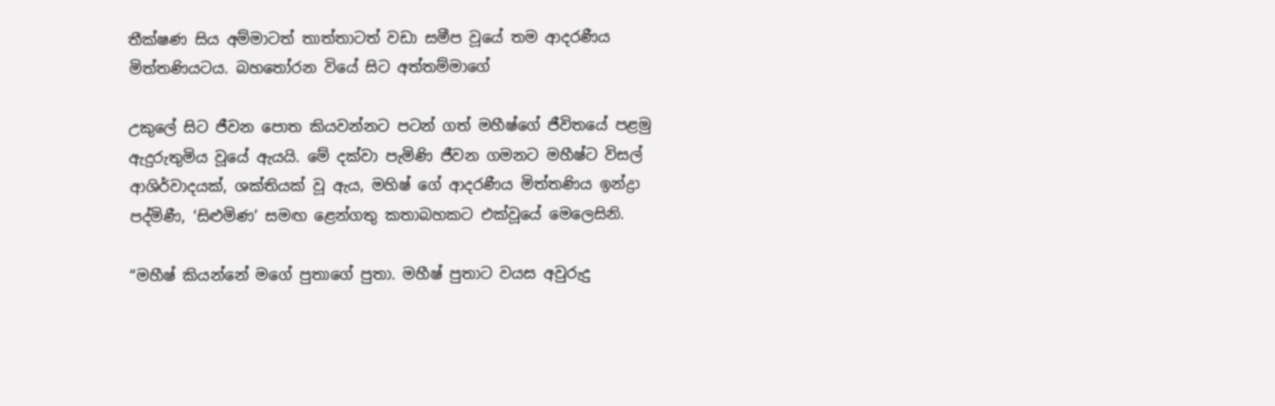තීක්ෂණ සිය අම්මාටත් තාත්තාටත් වඩා සමීප වූ‍යේ තම ආදරණීය මිත්තණියටය. බහතෝරන වියේ සිට අත්තම්මාගේ

උකුලේ සිට ජීවන පොත කියවන්නට පටන් ගත් මහීෂ්ගේ ජීවිතයේ පළමු ඇදුරුතුමිය වූයේ ඇයයි. මේ දක්වා පැමිණි ජීවන ගමනට මහීෂ්ට විසල් ආශිර්වාදයක්, ශක්තියක් වූ ඇය, මහිෂ් ගේ ආදරණීය මිත්තණිය ඉන්ද්‍රා පද්මිණී, ‘සිළුමිණ’ සමඟ ළෙන්ගතු කතාබහකට එක්වූයේ මෙලෙසිනි.

“මහීෂ් කියන්නේ මගේ පුතාගේ පුතා. මහීෂ් පුතාට වයස අවුරුදු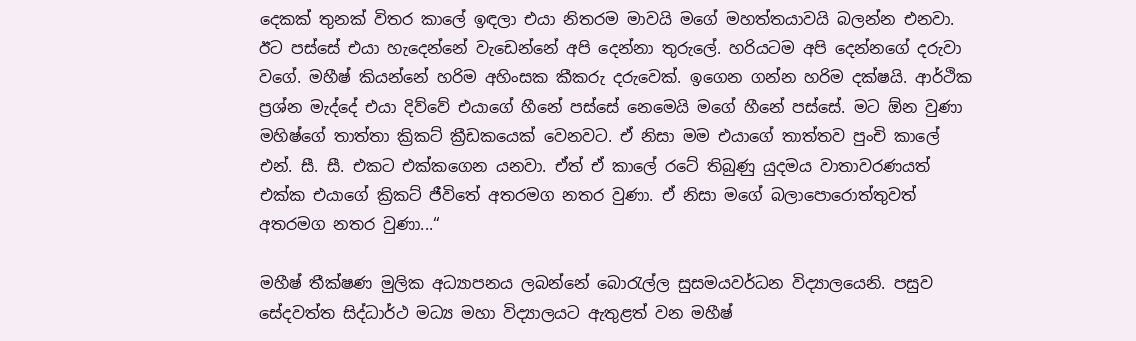දෙකක් තුනක් විතර කාලේ ඉඳලා එයා නිතරම මාවයි මගේ මහත්තයාවයි බලන්න එනවා. ඊට පස්සේ එයා හැදෙන්නේ වැඩෙන්නේ අපි දෙන්නා තුරුලේ. හරියටම අපි දෙන්නගේ දරුවා වගේ. මහීෂ් කියන්නේ හරිම අහිංසක කීකරු දරුවෙක්. ඉගෙන ගන්න හරිම දක්ෂයි. ආර්ථික ප්‍රශ්න මැද්දේ එයා දිව්වේ එයාගේ හීනේ පස්සේ නෙමෙයි මගේ හීනේ පස්සේ. මට ඕන වුණා මහිෂ්ගේ තාත්තා ක්‍රිකට් ක්‍රීඩකයෙක් වෙනවට. ඒ නිසා මම එයාගේ තාත්තව පුංචි කාලේ එන්. සී. සී. එකට එක්කගෙන යනවා. ඒත් ඒ කාලේ රටේ තිබුණු යුදමය වාතාවරණයත් එක්ක එයාගේ ක්‍රිකට් ජීවිතේ අතරමග නතර වුණා. ඒ නිසා මගේ බලාපොරොත්තුවත් අතරමග නතර වුණා...“

මහීෂ් තීක්ෂණ මුලික අධ්‍යාපනය ලබන්නේ බොරැල්ල සුසමයවර්ධන විද්‍යාලයෙනි. පසුව සේදවත්ත සිද්ධාර්ථ මධ්‍ය මහා විද්‍යාලයට ඇතුළත් වන මහීෂ්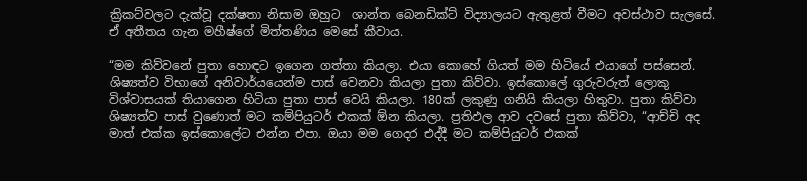ක්‍රිකට්වලට දැක්වූ දක්ෂතා නිසාම ඔහුට ‍ ශාන්ත බෙනඩික්ට් විද්‍යාලයට ඇතුළත් වීමට අවස්ථාව සැලසේ. ඒ අතීතය ගැන මහීෂ්ගේ මිත්තණිය මෙසේ කීවාය.

“මම කිව්වනේ පුතා හොඳට ඉගෙන ගත්තා කියලා. එයා කොහේ ගියත් මම හිටියේ එයාගේ පස්සෙන්. ශිෂ්‍යත්ව විභාගේ අනිවාර්යයෙන්ම පාස් වෙනවා කියලා පුතා කිව්වා. ඉස්කොලේ ගුරුවරුත් ලොකු විශ්වාසයක් තියාගෙන හිටියා පුතා පාස් වෙයි කියලා. 180ක් ලකුණු ගනියි කියලා හිතුවා. පුතා කිව්වා ශිෂ්‍යත්ව පාස් වුණොත් මට කම්පියුටර් එකක් ඕන කියලා. ප්‍රතිඵල ආව දවසේ පුතා කිව්වා, “ආච්චි අද මාත් එක්ක ඉස්කොලේට එන්න එපා. ඔයා මම ගෙදර එද්දී මට කම්පියුටර් එකක්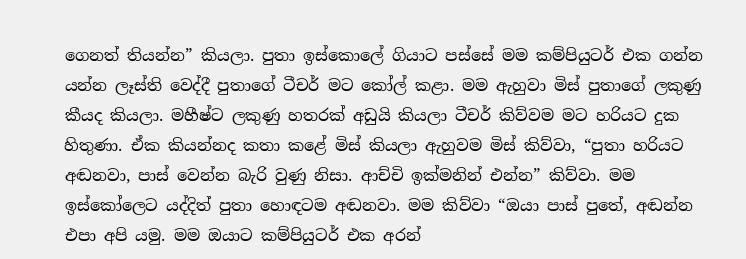ගෙනත් තියන්න” කියලා. පුතා ඉස්කොලේ ගියාට පස්සේ මම කම්පියුටර් එක ගන්න යන්න ලෑස්ති වෙද්දී පුතාගේ ටීචර් මට කෝල් කළා. මම ඇහුවා මිස් පුතාගේ ලකුණු කීයද කියලා. මහීෂ්ට ලකුණු හතරක් අඩුයි කියලා ටීචර් කිව්වම මට හරියට දුක හිතුණා. ඒක කියන්නද කතා කළේ මිස් කියලා ඇහුවම මිස් කිව්වා, “පුතා හරියට අඬනවා, පාස් වෙන්න බැරි වුණු නිසා. ආච්චි ඉක්මනින් එන්න” කිව්වා. මම ඉස්කෝලෙට යද්දිත් පුතා හොඳටම අඬනවා. මම කිව්වා “ඔයා පාස් පුතේ, අඬන්න එපා අපි යමු. මම ඔයාට කම්පියුටර් එක අරන්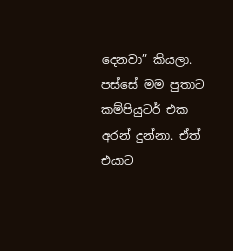දෙනවා” කියලා. පස්සේ මම පුතාට කම්පියුටර් එක අරන් දුන්නා. ඒත් එයාට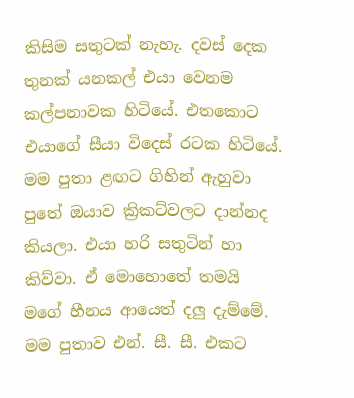කිසිම සතුටක් නැහැ. දවස් දෙක තුනක් යනකල් එයා වෙනම කල්පනාවක හිටියේ. එතකොට එයාගේ සීයා විදෙස් රටක හිටියේ. මම පුතා ළඟට ගිහින් ඇහුවා පුතේ ඔයාව ක්‍රිකට්වලට දාන්නද කියලා. එයා හරි සතුටින් හා කිව්වා. ඒ මොහොතේ තමයි මගේ හීනය ආයෙත් දලු දැම්මේ. මම පුතාව එන්. සී. සී. එකට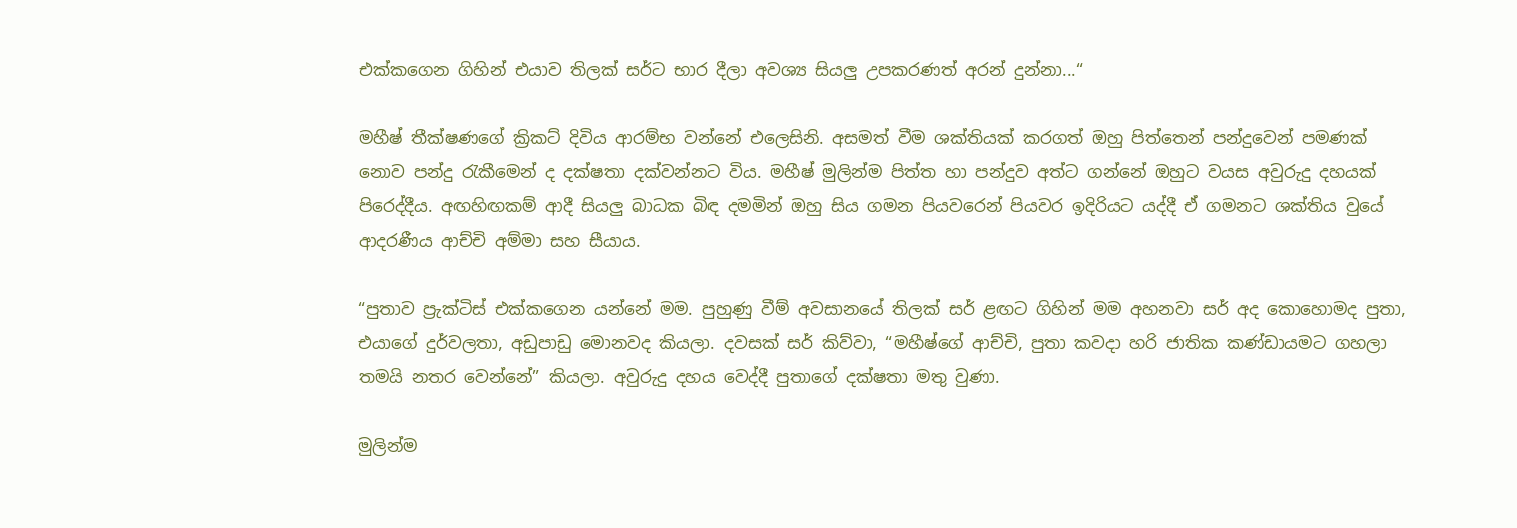එක්කගෙන ගිහින් එයාව තිලක් සර්ට භාර දීලා අවශ්‍ය සියලු උපකරණත් අරන් දුන්නා...“

මහීෂ් තීක්ෂණගේ ක්‍රිකට් දිවිය ආරම්භ වන්නේ එලෙසිනි. අසමත් වීම ශක්තියක් කරගත් ඔහු පිත්තෙන් පන්දුවෙන් පමණක් නොව පන්දු රැකීමෙන් ද දක්ෂතා දක්වන්නට විය. මහීෂ් මුලින්ම පිත්ත හා පන්දුව අත්ට ගන්නේ ඔහුට වයස අවුරුදු දහයක් පිරෙද්දීය. අඟහිඟකම් ආදී සියලු බාධක බිඳ දමමින් ඔහු සිය ගමන පියවරෙන් පියවර ඉදිරියට යද්දී ඒ ගමනට ශක්තිය වුයේ ආදරණීය ආච්චි අම්මා සහ සීයාය.

“පුතාව ප්‍රැක්ටිස් එක්කගෙන යන්නේ මම. පුහුණු වීම් අවසානයේ තිලක් සර් ළඟට ගිහින් මම අහනවා සර් අද කොහොමද පුතා, එයාගේ දුර්වලතා, අඩුපාඩු මොනවද කියලා. දවසක් සර් කිව්වා, “මහීෂ්ගේ ආච්චි, පුතා කවදා හරි ජාතික කණ්ඩායමට ගහලා තමයි නතර වෙන්නේ” කියලා. අවුරුදු දහය වෙද්දී පුතාගේ දක්ෂතා මතු වුණා.

මුලින්ම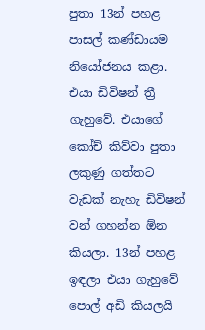පුතා 13න් පහළ පාසල් කණ්ඩායම නියෝජනය කළා. එයා ඩිවිෂන් ත්‍රී ගැහුවේ. එයාගේ කෝච් කිව්වා පුතා ලකුණු ගත්තට වැඩක් නැහැ ඩිවිෂන් වන් ගහන්න ඕන කියලා. 13න් පහළ ඉඳලා එයා ගැහුවේ පොල් අඩි කියලයි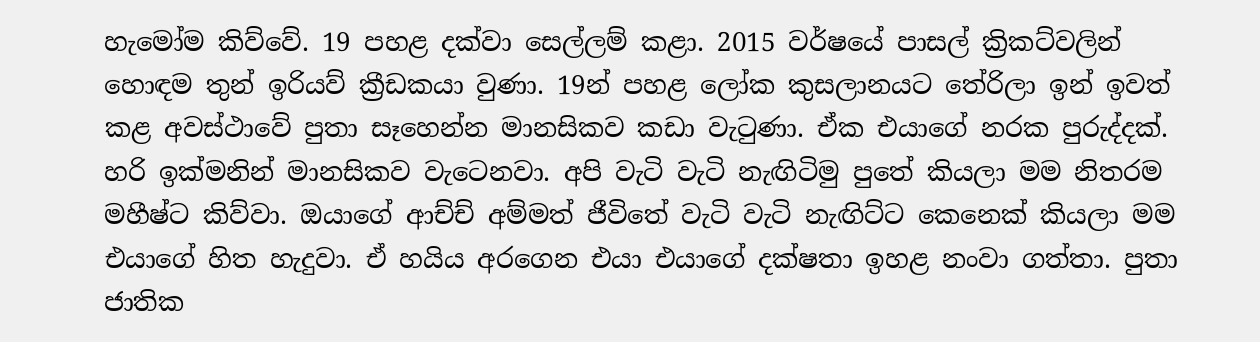හැමෝම කිව්වේ. 19 පහළ දක්වා සෙල්ලම් කළා. 2015 වර්ෂයේ පාසල් ක්‍රිකට්වලින් හොඳම තුන් ඉරියව් ක්‍රීඩකයා වුණා. 19න් පහළ ලෝක කුසලානයට තේරිලා ඉන් ඉවත් කළ අවස්ථාවේ පුතා සෑහෙන්න මානසිකව කඩා වැටුණා. ඒක එයාගේ නරක පුරුද්දක්. හරි ඉක්මනින් මානසිකව වැටෙනවා. අපි වැටි වැටි නැඟිටිමු පුතේ කියලා මම නිතරම මහීෂ්ට කිව්වා. ඔයාගේ ආච්ච් අම්මත් ජීවිතේ වැටි වැටි නැඟිට්ට කෙනෙක් කියලා මම එයාගේ හිත හැදුවා. ඒ හයිය අරගෙන එයා එයාගේ දක්ෂතා ඉහළ නංවා ගත්තා. පුතා ජාතික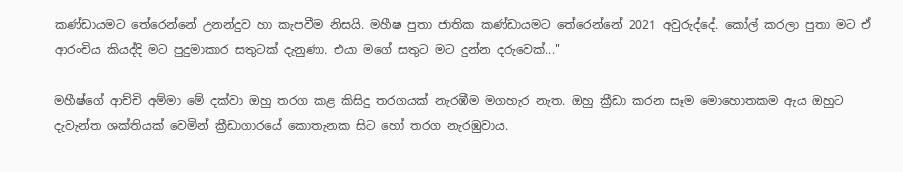කණ්ඩායමට තේරෙන්නේ උනන්දුව හා කැපවීම නිසයි. මහීෂ පුතා ජාතික කණ්ඩායමට තේරෙන්නේ 2021 අවුරුද්දේ. කෝල් කරලා පුතා මට ඒ ආරංචිය කියද්දි මට පුදුමාකාර සතුටක් දැනුණා. එයා මගේ සතුට මට දුන්න දරුවෙක්..."

මහීෂ්ගේ ආච්චි අම්මා මේ දක්වා ඔහු තරග කළ කිසිදු තරගයක් නැරඹීම මගහැර නැත. ඔහු ක්‍රීඩා කරන සෑම මොහොතකම ඇය ඔහුට දැවැන්ත ශක්තියක් වෙමින් ක්‍රීඩාගාරයේ කොතැනක සිට හෝ තරග නැරඹුවාය.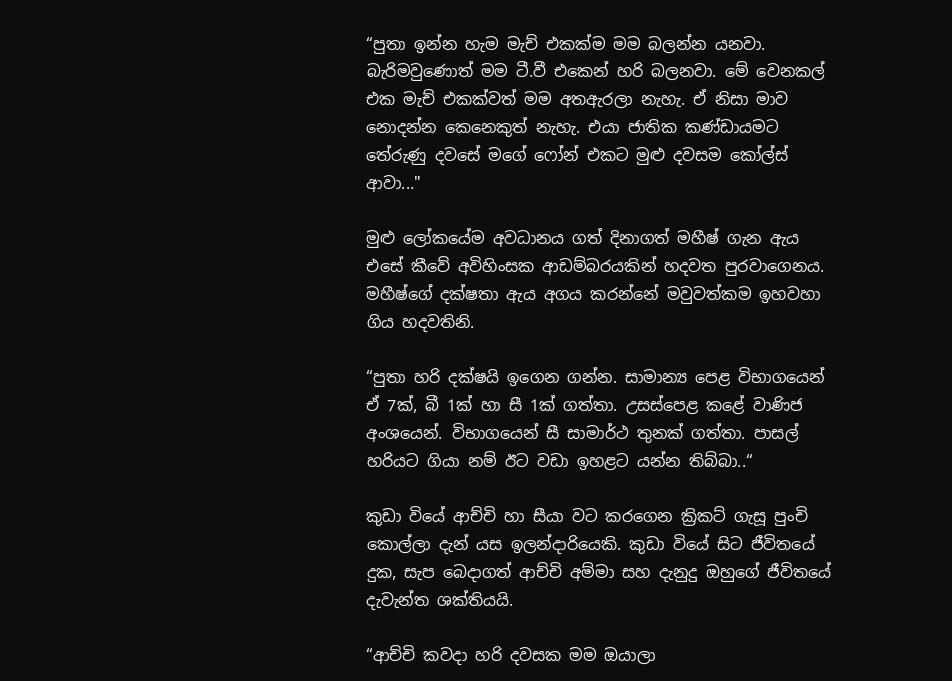“පුතා ඉන්න හැම මැච් එකක්ම මම බලන්න යනවා. බැරිමවුණොත් මම ටී.වී එකෙන් හරි බලනවා. මේ වෙනකල් එක මැච් එකක්වත් මම අතඇරලා නැහැ. ඒ නිසා මාව නොදන්න කෙනෙකුත් නැහැ. එයා ජාතික කණ්ඩායමට තේරුණු දවසේ මගේ ෆෝන් එකට මුළු දවසම කෝල්ස් ආවා..."

මුළු ලෝකයේම අවධානය ගත් දිනාගත් මහීෂ් ගැන ඇය එසේ කීවේ අවිහිංසක ආඩම්බරයකින් හදවත පුරවාගෙනය. මහීෂ්ගේ දක්ෂතා ඇය අගය කරන්නේ මවුවත්කම ඉහවහා ගිය හදවතිනි.

“පුතා හරි දක්ෂයි ඉගෙන ගන්න. සාමාන්‍ය පෙළ විභාගයෙන් ඒ 7ක්, බී 1ක් හා සී 1ක් ගත්තා. උසස්පෙළ කළේ වාණිජ අංශයෙන්. විභාගයෙන් සී සාමාර්ථ තුනක් ගත්තා. පාසල් හරියට ගියා නම් ඊට වඩා ඉහළට යන්න තිබ්බා..“

කුඩා වියේ ආච්චි හා සීයා වට කරගෙන ක්‍රිකට් ගැසූ පුංචි කොල්ලා දැන් යස ඉලන්දාරියෙකි. කුඩා වියේ සිට ජීවිතයේ දුක, සැප බෙදාගත් ආච්චි අම්මා සහ දැනුදු ඔහුගේ ජීවිතයේ දැවැන්ත ශක්තියයි.

“ආච්චි කවදා හරි දවසක මම ඔයාලා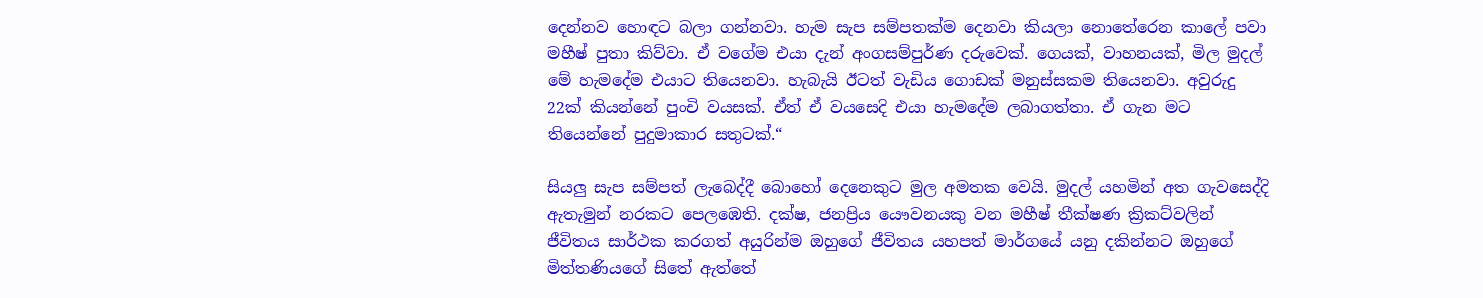දෙන්නව හොඳට බලා ගන්නවා. හැම සැප සම්පතක්ම දෙනවා කියලා නොතේරෙන කාලේ පවා මහීෂ් පුතා කිව්වා. ඒ වගේම එයා දැන් අංගසම්පුර්ණ දරුවෙක්. ගෙයක්, වාහනයක්, මිල මුදල් මේ හැමදේම එයාට තියෙනවා. හැබැයි ඊටත් වැඩිය ගොඩක් මනුස්සකම තියෙනවා. අවුරුදු 22ක් කියන්නේ පුංචි වයසක්. ඒත් ඒ වයසෙදි එයා හැමදේම ලබාගත්තා. ඒ ගැන මට තියෙන්නේ පුදුමාකාර සතුටක්.“

සියලු සැප සම්පත් ලැබෙද්දී බොහෝ දෙනෙකුට මුල අමතක වෙයි. මුදල් යහමින් අත ගැවසෙද්දි ඇතැමුන් නරකට පෙලඹෙති. දක්ෂ, ජනප්‍රිය යෞවනයකු වන මහීෂ් තීක්ෂණ ක්‍රිකට්වලින් ජීවිතය සාර්ථක කරගත් අයුරින්ම ඔහුගේ ජීවිතය යහපත් මාර්ගයේ යනු දකින්නට ඔහුගේ මිත්තණියගේ සිතේ ඇත්තේ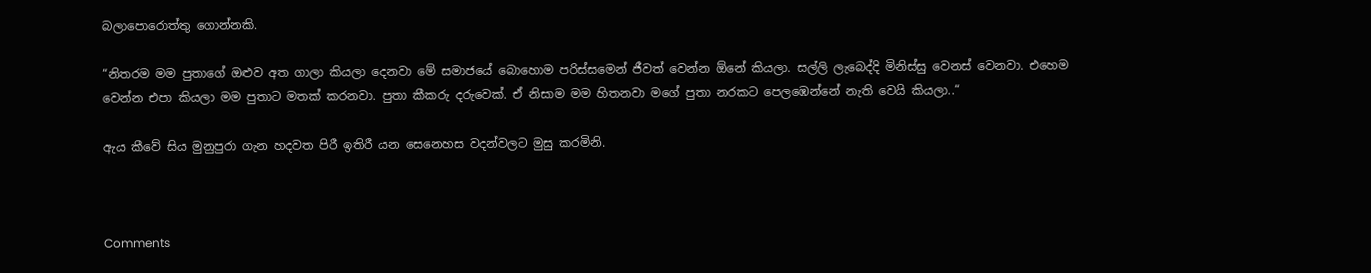බලාපොරොත්තු ගොන්නකි.

“නිතරම මම පුතාගේ ඔළුව අත ගාලා කියලා දෙනවා මේ සමාජයේ බොහොම පරිස්සමෙන් ජීවත් වෙන්න ඕනේ කියලා. සල්ලි ලැබෙද්දි මිනිස්සු වෙනස් වෙනවා. එහෙම වෙන්න එපා කියලා මම පුතාට මතක් කරනවා. පුතා කීකරු දරුවෙක්. ඒ නිසාම මම හිතනවා මගේ පුතා නරකට පෙලඹෙන්නේ නැති වෙයි කියලා..“

ඇය කීවේ සිය මුනුපුරා ගැන හදවත පිරී ඉතිරී යන සෙනෙහස වදන්වලට මුසු කරමිනි.



Comments